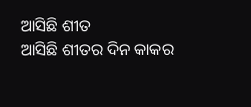ଆସିଛି ଶୀତ
ଆସିଛି ଶୀତର ଦିନ କାକର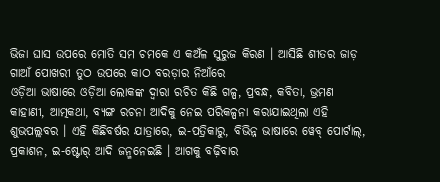ଭିଜା ଘାସ ଉପରେ ମୋତି ସମ ଚମକେ ଏ କଅଁଳ ସୁରୁଜ କିରଣ । ଆସିଛି ଶୀତର ଜାଡ଼ ଗାଆଁ ପୋଖରୀ ତୁଠ ଉପରେ କାଠ ବରଡ଼ାର ନିଆଁରେ
ଓଡ଼ିଆ ଭାଷାରେ ଓଡ଼ିଆ ଲୋକଙ୍କ ଦ୍ୱାରା ରଚିତ କିଛି ଗଳ୍ପ, ପ୍ରବନ୍ଧ, କବିତା, ଭ୍ରମଣ କାହାଣୀ, ଆତ୍ମକଥା, ବ୍ୟଙ୍ଗ ରଚନା ଆଦିକୁ ନେଇ ପରିକଳ୍ପନା କରାଯାଇଥିଲା ଏହି ଶୁଭପଲ୍ଲବର । ଏହି କିଛିବର୍ଷର ଯାତ୍ରାରେ, ଇ-ପତ୍ରିକାରୁ, ବିଭିନ୍ନ ଭାଷାରେ ୱେବ୍ ପୋର୍ଟାଲ୍, ପ୍ରକାଶନ, ଇ-ଷ୍ଟୋର୍ ଆଦି ଜନ୍ମନେଇଛି । ଆଗକୁ ବଢ଼ିବାର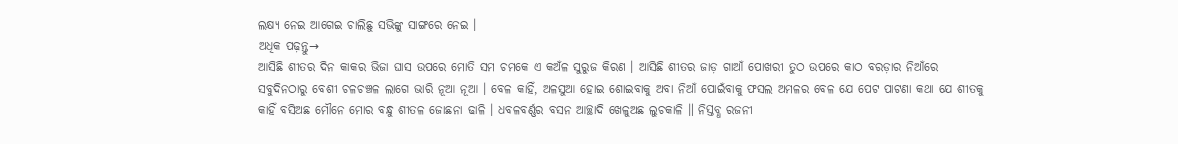ଲକ୍ଷ୍ୟ ନେଇ ଆଗେଇ ଚାଲିଛୁ ସଭିଙ୍କୁ ସାଙ୍ଗରେ ନେଇ ।
ଅଧିକ ପଢ଼ନ୍ତୁ→
ଆସିଛି ଶୀତର ଦିନ କାକର ଭିଜା ଘାସ ଉପରେ ମୋତି ସମ ଚମକେ ଏ କଅଁଳ ସୁରୁଜ କିରଣ । ଆସିଛି ଶୀତର ଜାଡ଼ ଗାଆଁ ପୋଖରୀ ତୁଠ ଉପରେ କାଠ ବରଡ଼ାର ନିଆଁରେ
ସବୁଦିନଠାରୁ ବେଶୀ ଚଳଚଞ୍ଚଳ ଲାଗେ ଭାରି ନୂଆ ନୂଆ । ବେଳ କାହିଁ, ଅଳସୁଆ ହୋଇ ଶୋଇବାକୁ ଅବା ନିଆଁ ପୋଇଁବାକୁ ଫସଲ ଅମଳର ବେଳ ଯେ ପେଟ ପାଟଣା କଥା ଯେ ଶୀତକୁ
କାହିଁ ବସିଅଛ ମୌନେ ମୋର ବନ୍ଧୁ ଶୀତଳ ଜୋଛନା ଢାଳି । ଧବଳବର୍ଣ୍ଣର ବସନ ଆଚ୍ଛାଦି ଖେଳୁଅଛ ଲୁଚକାଳି ॥ ନିସ୍ତବ୍ଧ ରଜନୀ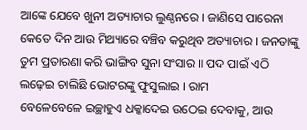ଆଙ୍କେ ଯେବେ ଖୁନୀ ଅତ୍ୟାଚାର ଲୁଣ୍ଠନରେ । ଜାଣିସେ ପାରେନା
କେତେ ଦିନ ଆଉ ମିଥ୍ୟାରେ ବଞ୍ଚିବ କରୁଥିବ ଅତ୍ୟାଚାର । ଜନତାଙ୍କୁ ତୁମ ପ୍ରତାରଣା କରି ଭାଙ୍ଗିବ ସୁନା ସଂସାର ॥ ପଦ ପାଇଁ ଏଠି ଲଢ଼େଇ ଚାଲିଛି ଭୋଟରଙ୍କୁ ଫୁସୁଲାଇ । ରାମ
ବେଳେବେଳେ ଇଚ୍ଛାହୁଏ ଧକ୍କାଦେଇ ଉଠେଇ ଦେବାକୁ, ଆଉ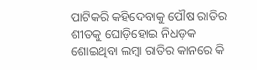ପାଟିକରି କହିଦେବାକୁ ପୌଷ ରାତିର ଶୀତକୁ ଘୋଡ଼ିହୋଇ ନିଧଡ଼କ ଶୋଇଥିବା ଲମ୍ବା ରାତିର କାନରେ କି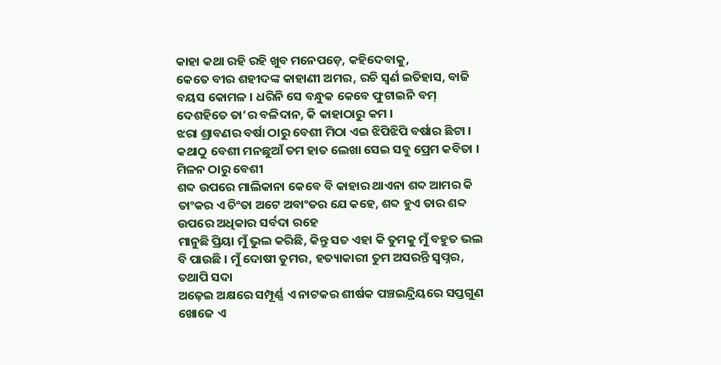କାହା କଥା ରହି ରହି ଖୁବ ମନେପଡ଼େ, କହିଦେବାକୁ,
କେତେ ବୀର ଶହୀଦଙ୍କ କାହାଣୀ ଅମର, ରଚି ସ୍ଵର୍ଣ ଇତିହାସ, ବାଜି ବୟସ କୋମଳ । ଧରିନି ସେ ବନ୍ଧୁକ କେବେ ଫୁଟାଇନି ବମ୍ ଦେଶହିତେ ତା’ର ବଳିଦାନ, କି କାହାଠାରୁ କମ ।
ଝରା ଶ୍ରାବଣର ବର୍ଷା ଠାରୁ ବେଶୀ ମିଠା ଏଇ ଝିପିଝିପି ବର୍ଷାର ଛିଟା । କଥାଠୁ ବେଶୀ ମନଛୁଆଁ ତମ ହାତ ଲେଖା ସେଇ ସବୁ ପ୍ରେମ କବିତା । ମିଳନ ଠାରୁ ବେଶୀ
ଶବ୍ଦ ଉପରେ ମାଲିକାନା କେବେ ବି କାହାର ଥାଏନା ଶବ୍ଦ ଆମର କି ତାଂକର ଏ ଚିଂତା ଅଟେ ଅବାଂତର ଯେ କହେ, ଶବ୍ଦ ହୁଏ ତାର ଶବ୍ଦ ଉପରେ ଅଧିକାର ସର୍ବଦା ରହେ
ମାନୁଛି ପ୍ରିୟା ମୁଁ ଭୁଲ କରିଛି, କିନ୍ତୁ ସତ ଏହା କି ତୁମକୁ ମୁଁ ବହୁତ ଭଲ ବି ପାଉଛି । ମୁଁ ଦୋଷୀ ତୁମର, ହତ୍ୟାକାରୀ ତୁମ ଅସରନ୍ତି ସ୍ୱପ୍ନର, ତଥାପି ସଦା
ଅଢ଼େଇ ଅକ୍ଷରେ ସମ୍ପୂର୍ଣ୍ଣ ଏ ନାଟକର ଶୀର୍ଷକ ପଞ୍ଚଇନ୍ଦ୍ରିୟରେ ସପ୍ତଗୁଣ ଖୋଜେ ଏ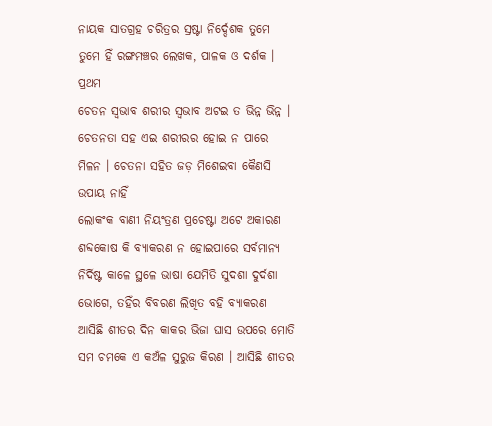ନାୟକ ସାତଗ୍ରହ ଚରିତ୍ରର ସ୍ରଷ୍ଟା ନିର୍ଦ୍ଦେଶକ ତୁମେ ତୁମେ ହିଁ ରଙ୍ଗମଞ୍ଚର ଲେଖକ, ପାଳକ ଓ ଦର୍ଶକ । ପ୍ରଥମ
ଚେତନ ସ୍ବଭାବ ଶରୀର ସ୍ବଭାବ ଅଟଇ ତ ଭିନ୍ନ ଭିନ୍ନ । ଚେତନତା ସହ ଏଇ ଶରୀରର ହୋଇ ନ ପାରେ ମିଳନ । ଚେତନା ସହିତ ଜଡ଼ ମିଶେଇବା କୈଣସି ଉପାୟ ନାହିଁ
ଲୋକଂକ ବାଣୀ ନିୟଂତ୍ରଣ ପ୍ରଚେଷ୍ଟା ଅଟେ ଅକାରଣ ଶବ୍ଦକୋଷ କି ବ୍ୟାକରଣ ନ ହୋଇପାରେ ସର୍ବମାନ୍ୟ ନିର୍ଦିଷ୍ଟ କାଳେ ସ୍ଥଳେ ଭାଷା ଯେମିତି ସୁଦଶା ଦୁର୍ଦଶା ଭୋଗେ, ତହିଁର ବିବରଣ ଲିଖିତ ବହି ବ୍ୟାକରଣ
ଆସିଛି ଶୀତର ଦିନ କାକର ଭିଜା ଘାସ ଉପରେ ମୋତି ସମ ଚମକେ ଏ କଅଁଳ ସୁରୁଜ କିରଣ । ଆସିଛି ଶୀତର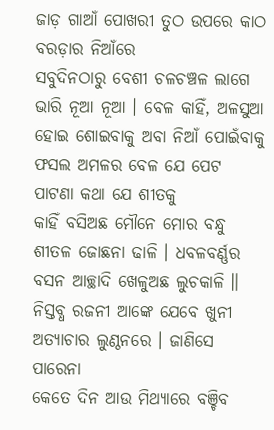ଜାଡ଼ ଗାଆଁ ପୋଖରୀ ତୁଠ ଉପରେ କାଠ ବରଡ଼ାର ନିଆଁରେ
ସବୁଦିନଠାରୁ ବେଶୀ ଚଳଚଞ୍ଚଳ ଲାଗେ ଭାରି ନୂଆ ନୂଆ । ବେଳ କାହିଁ, ଅଳସୁଆ ହୋଇ ଶୋଇବାକୁ ଅବା ନିଆଁ ପୋଇଁବାକୁ ଫସଲ ଅମଳର ବେଳ ଯେ ପେଟ ପାଟଣା କଥା ଯେ ଶୀତକୁ
କାହିଁ ବସିଅଛ ମୌନେ ମୋର ବନ୍ଧୁ ଶୀତଳ ଜୋଛନା ଢାଳି । ଧବଳବର୍ଣ୍ଣର ବସନ ଆଚ୍ଛାଦି ଖେଳୁଅଛ ଲୁଚକାଳି ॥ ନିସ୍ତବ୍ଧ ରଜନୀ ଆଙ୍କେ ଯେବେ ଖୁନୀ ଅତ୍ୟାଚାର ଲୁଣ୍ଠନରେ । ଜାଣିସେ ପାରେନା
କେତେ ଦିନ ଆଉ ମିଥ୍ୟାରେ ବଞ୍ଚିବ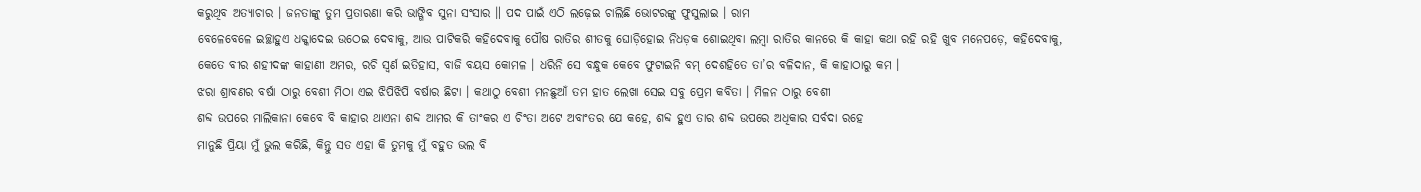କରୁଥିବ ଅତ୍ୟାଚାର । ଜନତାଙ୍କୁ ତୁମ ପ୍ରତାରଣା କରି ଭାଙ୍ଗିବ ସୁନା ସଂସାର ॥ ପଦ ପାଇଁ ଏଠି ଲଢ଼େଇ ଚାଲିଛି ଭୋଟରଙ୍କୁ ଫୁସୁଲାଇ । ରାମ
ବେଳେବେଳେ ଇଚ୍ଛାହୁଏ ଧକ୍କାଦେଇ ଉଠେଇ ଦେବାକୁ, ଆଉ ପାଟିକରି କହିଦେବାକୁ ପୌଷ ରାତିର ଶୀତକୁ ଘୋଡ଼ିହୋଇ ନିଧଡ଼କ ଶୋଇଥିବା ଲମ୍ବା ରାତିର କାନରେ କି କାହା କଥା ରହି ରହି ଖୁବ ମନେପଡ଼େ, କହିଦେବାକୁ,
କେତେ ବୀର ଶହୀଦଙ୍କ କାହାଣୀ ଅମର, ରଚି ସ୍ଵର୍ଣ ଇତିହାସ, ବାଜି ବୟସ କୋମଳ । ଧରିନି ସେ ବନ୍ଧୁକ କେବେ ଫୁଟାଇନି ବମ୍ ଦେଶହିତେ ତା’ର ବଳିଦାନ, କି କାହାଠାରୁ କମ ।
ଝରା ଶ୍ରାବଣର ବର୍ଷା ଠାରୁ ବେଶୀ ମିଠା ଏଇ ଝିପିଝିପି ବର୍ଷାର ଛିଟା । କଥାଠୁ ବେଶୀ ମନଛୁଆଁ ତମ ହାତ ଲେଖା ସେଇ ସବୁ ପ୍ରେମ କବିତା । ମିଳନ ଠାରୁ ବେଶୀ
ଶବ୍ଦ ଉପରେ ମାଲିକାନା କେବେ ବି କାହାର ଥାଏନା ଶବ୍ଦ ଆମର କି ତାଂକର ଏ ଚିଂତା ଅଟେ ଅବାଂତର ଯେ କହେ, ଶବ୍ଦ ହୁଏ ତାର ଶବ୍ଦ ଉପରେ ଅଧିକାର ସର୍ବଦା ରହେ
ମାନୁଛି ପ୍ରିୟା ମୁଁ ଭୁଲ କରିଛି, କିନ୍ତୁ ସତ ଏହା କି ତୁମକୁ ମୁଁ ବହୁତ ଭଲ ବି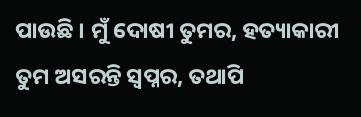ପାଉଛି । ମୁଁ ଦୋଷୀ ତୁମର, ହତ୍ୟାକାରୀ ତୁମ ଅସରନ୍ତି ସ୍ୱପ୍ନର, ତଥାପି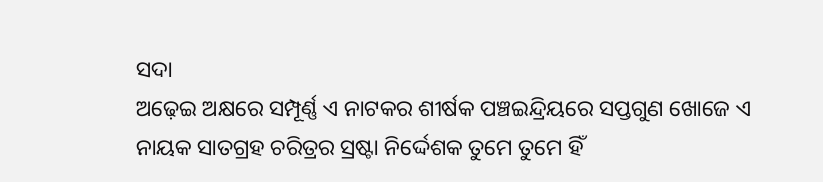ସଦା
ଅଢ଼େଇ ଅକ୍ଷରେ ସମ୍ପୂର୍ଣ୍ଣ ଏ ନାଟକର ଶୀର୍ଷକ ପଞ୍ଚଇନ୍ଦ୍ରିୟରେ ସପ୍ତଗୁଣ ଖୋଜେ ଏ ନାୟକ ସାତଗ୍ରହ ଚରିତ୍ରର ସ୍ରଷ୍ଟା ନିର୍ଦ୍ଦେଶକ ତୁମେ ତୁମେ ହିଁ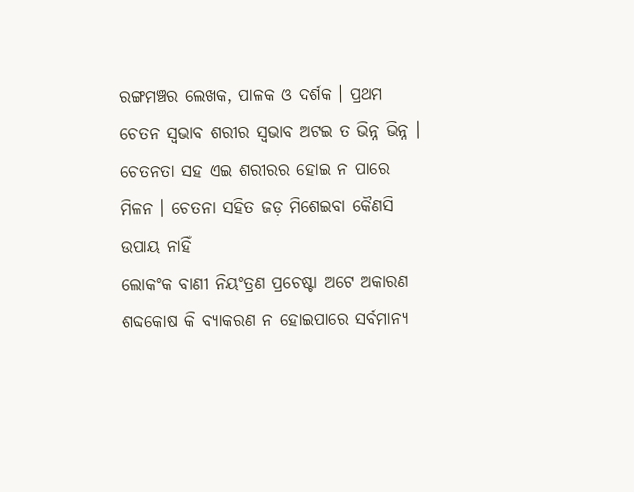ରଙ୍ଗମଞ୍ଚର ଲେଖକ, ପାଳକ ଓ ଦର୍ଶକ । ପ୍ରଥମ
ଚେତନ ସ୍ବଭାବ ଶରୀର ସ୍ବଭାବ ଅଟଇ ତ ଭିନ୍ନ ଭିନ୍ନ । ଚେତନତା ସହ ଏଇ ଶରୀରର ହୋଇ ନ ପାରେ ମିଳନ । ଚେତନା ସହିତ ଜଡ଼ ମିଶେଇବା କୈଣସି ଉପାୟ ନାହିଁ
ଲୋକଂକ ବାଣୀ ନିୟଂତ୍ରଣ ପ୍ରଚେଷ୍ଟା ଅଟେ ଅକାରଣ ଶବ୍ଦକୋଷ କି ବ୍ୟାକରଣ ନ ହୋଇପାରେ ସର୍ବମାନ୍ୟ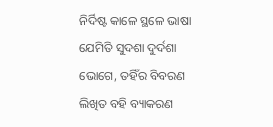ନିର୍ଦିଷ୍ଟ କାଳେ ସ୍ଥଳେ ଭାଷା ଯେମିତି ସୁଦଶା ଦୁର୍ଦଶା ଭୋଗେ, ତହିଁର ବିବରଣ ଲିଖିତ ବହି ବ୍ୟାକରଣ